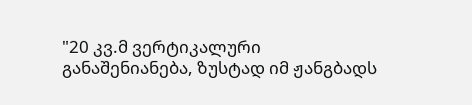"20 კვ.მ ვერტიკალური განაშენიანება, ზუსტად იმ ჟანგბადს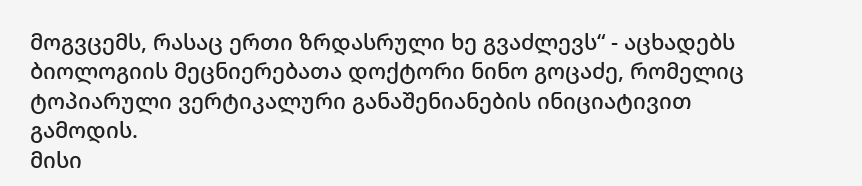მოგვცემს, რასაც ერთი ზრდასრული ხე გვაძლევს“ - აცხადებს ბიოლოგიის მეცნიერებათა დოქტორი ნინო გოცაძე, რომელიც ტოპიარული ვერტიკალური განაშენიანების ინიციატივით გამოდის.
მისი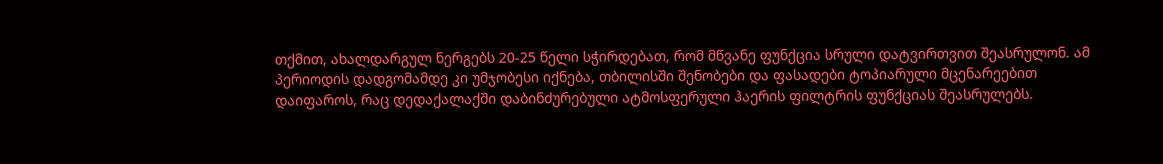თქმით, ახალდარგულ ნერგებს 20-25 წელი სჭირდებათ, რომ მწვანე ფუნქცია სრული დატვირთვით შეასრულონ. ამ პერიოდის დადგომამდე კი უმჯობესი იქნება, თბილისში შენობები და ფასადები ტოპიარული მცენარეებით დაიფაროს, რაც დედაქალაქში დაბინძურებული ატმოსფერული ჰაერის ფილტრის ფუნქციას შეასრულებს.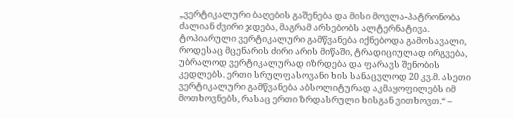„ვერტიკალური ბაღების გაშენება და მისი მოვლა-პატრონობა ძალიან ძვირი ჯდება, მაგრამ არსებობს ალტერნატივა. ტოპიარული ვერტიკალური გამწვანება იქნებოდა გამოსავალი, როდესაც მცენარის ძირი არის მიწაში, ტრადიციულად ირგვება, უბრალოდ ვერტიკალურად იზრდება და ფარავს შენობის კედლებს. ერთი სრულფასოვანი ხის სანაცვლოდ 20 კვ.მ. ასეთი ვერტიკალური გამწვანება აბსოლიტურად აკმაყოფილებს იმ მოთხოვნებს, რასაც ერთი ზრდასრული ხისგან ვითხოვთ.“ –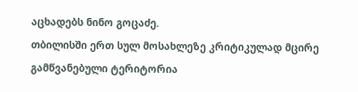აცხადებს ნინო გოცაძე.
თბილისში ერთ სულ მოსახლეზე კრიტიკულად მცირე გამწვანებული ტერიტორია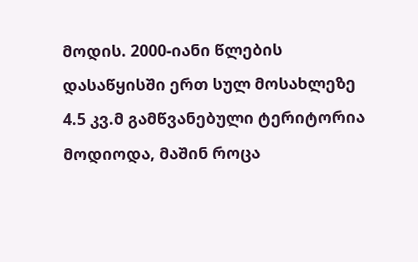მოდის. 2000-იანი წლების დასაწყისში ერთ სულ მოსახლეზე 4.5 კვ.მ გამწვანებული ტერიტორია მოდიოდა, მაშინ როცა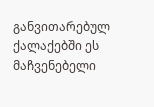განვითარებულ ქალაქებში ეს მაჩვენებელი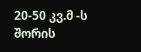20-50 კვ.მ -ს შორის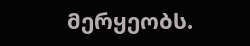მერყეობს.